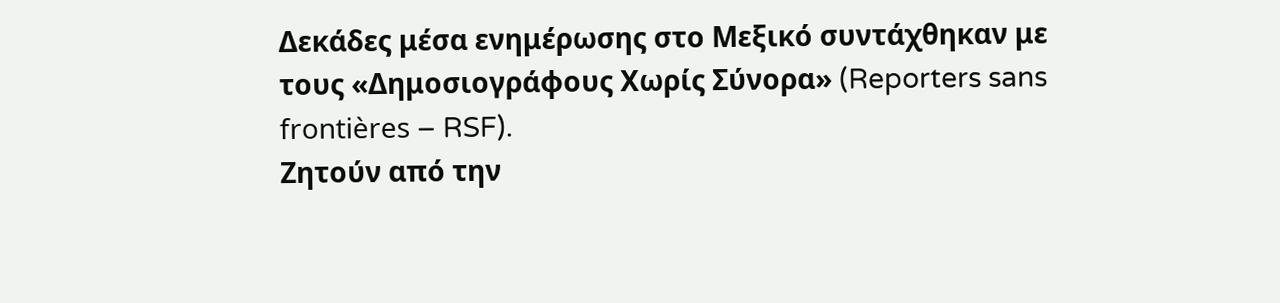Δεκάδες μέσα ενημέρωσης στο Μεξικό συντάχθηκαν με τους «Δημοσιογράφους Χωρίς Σύνορα» (Reporters sans frontières – RSF).
Ζητούν από την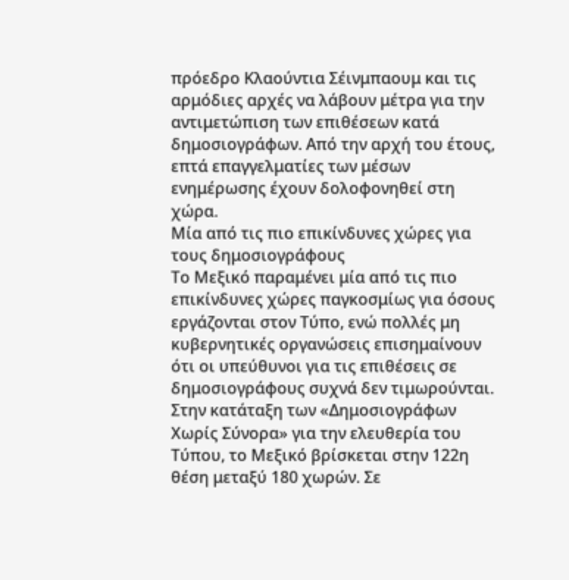πρόεδρο Κλαούντια Σέινμπαουμ και τις αρμόδιες αρχές να λάβουν μέτρα για την αντιμετώπιση των επιθέσεων κατά δημοσιογράφων. Από την αρχή του έτους, επτά επαγγελματίες των μέσων ενημέρωσης έχουν δολοφονηθεί στη χώρα.
Μία από τις πιο επικίνδυνες χώρες για τους δημοσιογράφους
Το Μεξικό παραμένει μία από τις πιο επικίνδυνες χώρες παγκοσμίως για όσους εργάζονται στον Τύπο, ενώ πολλές μη κυβερνητικές οργανώσεις επισημαίνουν ότι οι υπεύθυνοι για τις επιθέσεις σε δημοσιογράφους συχνά δεν τιμωρούνται.
Στην κατάταξη των «Δημοσιογράφων Χωρίς Σύνορα» για την ελευθερία του Τύπου, το Μεξικό βρίσκεται στην 122η θέση μεταξύ 180 χωρών. Σε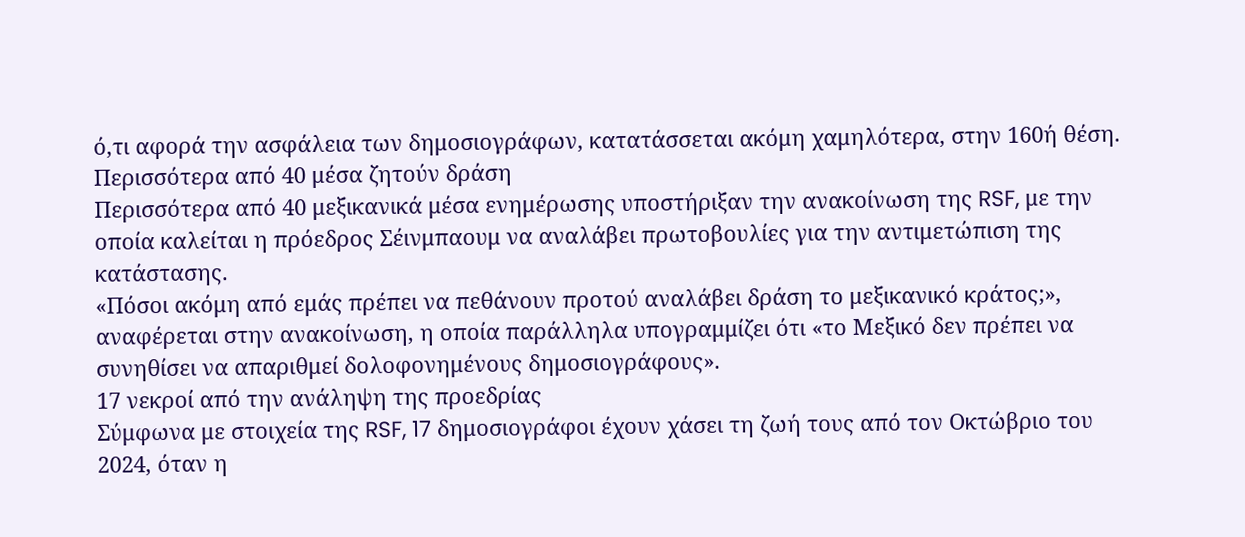ό,τι αφορά την ασφάλεια των δημοσιογράφων, κατατάσσεται ακόμη χαμηλότερα, στην 160ή θέση.
Περισσότερα από 40 μέσα ζητούν δράση
Περισσότερα από 40 μεξικανικά μέσα ενημέρωσης υποστήριξαν την ανακοίνωση της RSF, με την οποία καλείται η πρόεδρος Σέινμπαουμ να αναλάβει πρωτοβουλίες για την αντιμετώπιση της κατάστασης.
«Πόσοι ακόμη από εμάς πρέπει να πεθάνουν προτού αναλάβει δράση το μεξικανικό κράτος;», αναφέρεται στην ανακοίνωση, η οποία παράλληλα υπογραμμίζει ότι «το Μεξικό δεν πρέπει να συνηθίσει να απαριθμεί δολοφονημένους δημοσιογράφους».
17 νεκροί από την ανάληψη της προεδρίας
Σύμφωνα με στοιχεία της RSF, 17 δημοσιογράφοι έχουν χάσει τη ζωή τους από τον Οκτώβριο του 2024, όταν η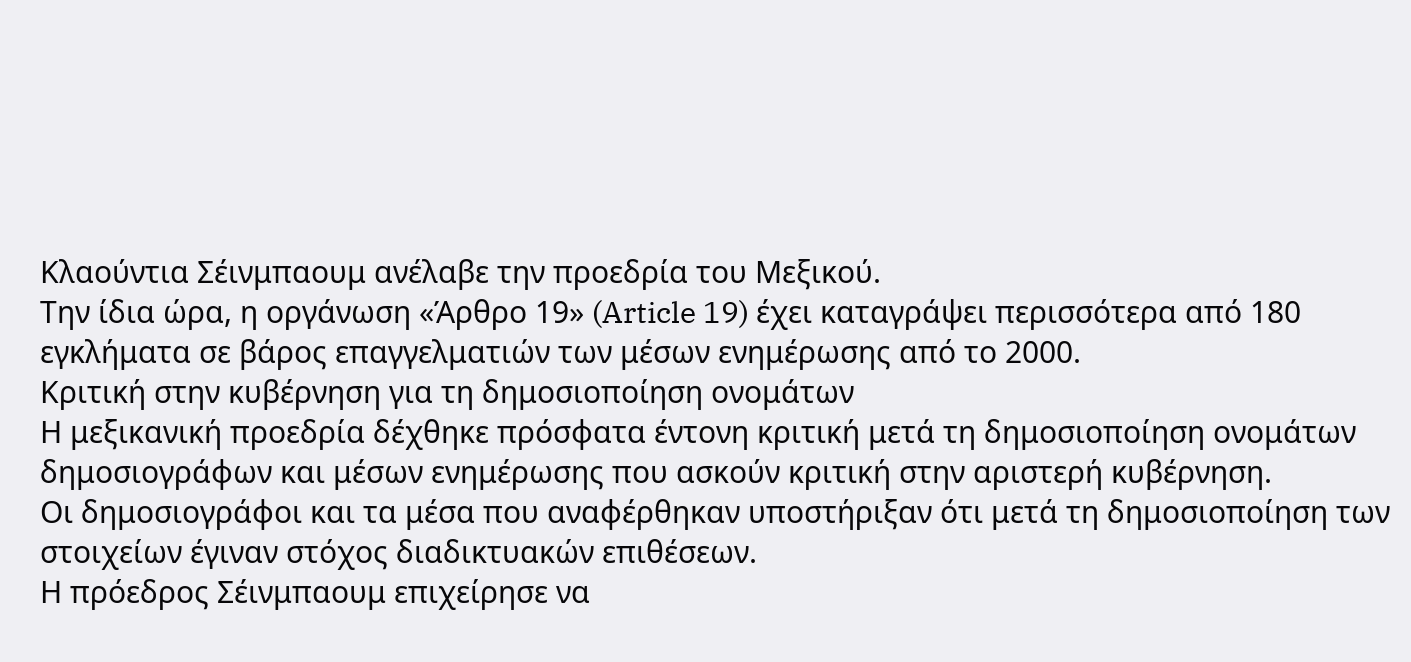Κλαούντια Σέινμπαουμ ανέλαβε την προεδρία του Μεξικού.
Την ίδια ώρα, η οργάνωση «Άρθρο 19» (Article 19) έχει καταγράψει περισσότερα από 180 εγκλήματα σε βάρος επαγγελματιών των μέσων ενημέρωσης από το 2000.
Κριτική στην κυβέρνηση για τη δημοσιοποίηση ονομάτων
Η μεξικανική προεδρία δέχθηκε πρόσφατα έντονη κριτική μετά τη δημοσιοποίηση ονομάτων δημοσιογράφων και μέσων ενημέρωσης που ασκούν κριτική στην αριστερή κυβέρνηση.
Οι δημοσιογράφοι και τα μέσα που αναφέρθηκαν υποστήριξαν ότι μετά τη δημοσιοποίηση των στοιχείων έγιναν στόχος διαδικτυακών επιθέσεων.
Η πρόεδρος Σέινμπαουμ επιχείρησε να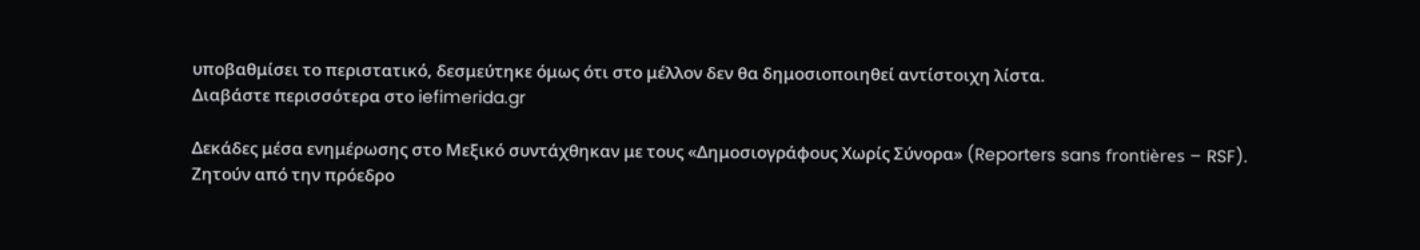υποβαθμίσει το περιστατικό, δεσμεύτηκε όμως ότι στο μέλλον δεν θα δημοσιοποιηθεί αντίστοιχη λίστα.
Διαβάστε περισσότερα στο iefimerida.gr

Δεκάδες μέσα ενημέρωσης στο Μεξικό συντάχθηκαν με τους «Δημοσιογράφους Χωρίς Σύνορα» (Reporters sans frontières – RSF).
Ζητούν από την πρόεδρο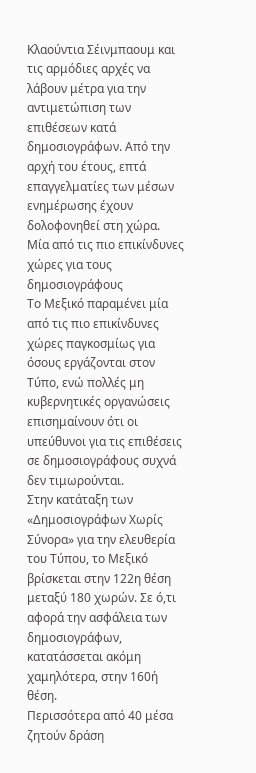Κλαούντια Σέινμπαουμ και τις αρμόδιες αρχές να λάβουν μέτρα για την αντιμετώπιση των επιθέσεων κατά δημοσιογράφων. Από την αρχή του έτους, επτά επαγγελματίες των μέσων ενημέρωσης έχουν δολοφονηθεί στη χώρα.
Μία από τις πιο επικίνδυνες χώρες για τους δημοσιογράφους
Το Μεξικό παραμένει μία από τις πιο επικίνδυνες χώρες παγκοσμίως για όσους εργάζονται στον Τύπο, ενώ πολλές μη κυβερνητικές οργανώσεις επισημαίνουν ότι οι υπεύθυνοι για τις επιθέσεις σε δημοσιογράφους συχνά δεν τιμωρούνται.
Στην κατάταξη των «Δημοσιογράφων Χωρίς Σύνορα» για την ελευθερία του Τύπου, το Μεξικό βρίσκεται στην 122η θέση μεταξύ 180 χωρών. Σε ό,τι αφορά την ασφάλεια των δημοσιογράφων, κατατάσσεται ακόμη χαμηλότερα, στην 160ή θέση.
Περισσότερα από 40 μέσα ζητούν δράση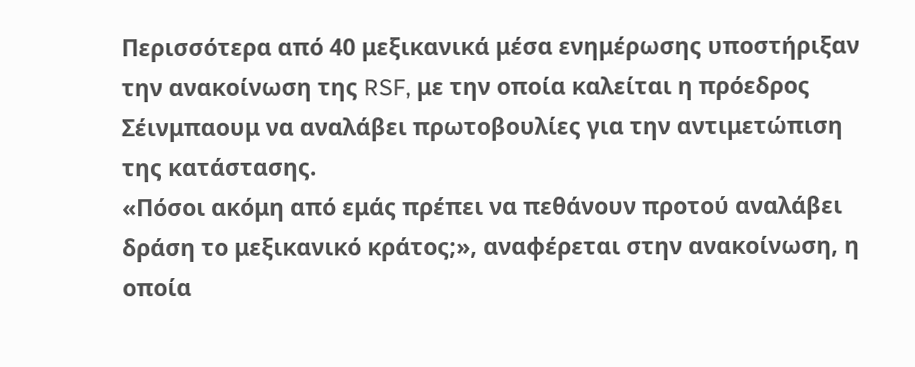Περισσότερα από 40 μεξικανικά μέσα ενημέρωσης υποστήριξαν την ανακοίνωση της RSF, με την οποία καλείται η πρόεδρος Σέινμπαουμ να αναλάβει πρωτοβουλίες για την αντιμετώπιση της κατάστασης.
«Πόσοι ακόμη από εμάς πρέπει να πεθάνουν προτού αναλάβει δράση το μεξικανικό κράτος;», αναφέρεται στην ανακοίνωση, η οποία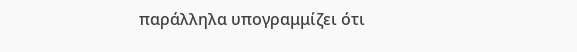παράλληλα υπογραμμίζει ότι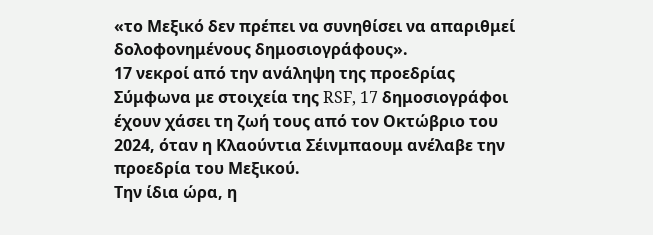«το Μεξικό δεν πρέπει να συνηθίσει να απαριθμεί δολοφονημένους δημοσιογράφους».
17 νεκροί από την ανάληψη της προεδρίας
Σύμφωνα με στοιχεία της RSF, 17 δημοσιογράφοι έχουν χάσει τη ζωή τους από τον Οκτώβριο του 2024, όταν η Κλαούντια Σέινμπαουμ ανέλαβε την προεδρία του Μεξικού.
Την ίδια ώρα, η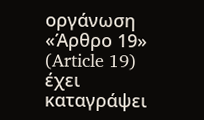οργάνωση «Άρθρο 19» (Article 19) έχει καταγράψει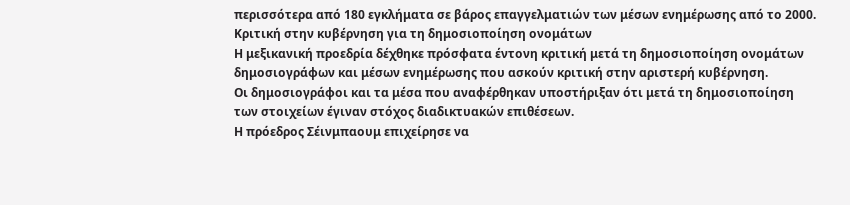περισσότερα από 180 εγκλήματα σε βάρος επαγγελματιών των μέσων ενημέρωσης από το 2000.
Κριτική στην κυβέρνηση για τη δημοσιοποίηση ονομάτων
Η μεξικανική προεδρία δέχθηκε πρόσφατα έντονη κριτική μετά τη δημοσιοποίηση ονομάτων δημοσιογράφων και μέσων ενημέρωσης που ασκούν κριτική στην αριστερή κυβέρνηση.
Οι δημοσιογράφοι και τα μέσα που αναφέρθηκαν υποστήριξαν ότι μετά τη δημοσιοποίηση των στοιχείων έγιναν στόχος διαδικτυακών επιθέσεων.
Η πρόεδρος Σέινμπαουμ επιχείρησε να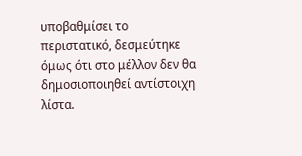υποβαθμίσει το περιστατικό, δεσμεύτηκε όμως ότι στο μέλλον δεν θα δημοσιοποιηθεί αντίστοιχη λίστα.